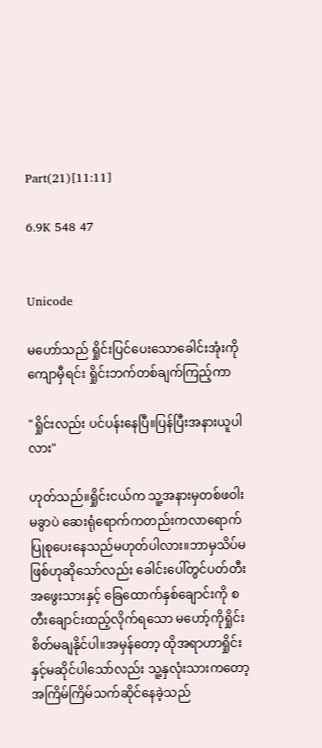Part(21)[11:11]

6.9K 548 47


Unicode

မဟော်သည် ရှိုင်းပြင်ပေးသောခေါင်းအုံးကိုကျောမှီရင်း ရှိုင်းဘက်တစ်ချက်ကြည့်ကာ

"ရှိုင်းလည်း ပင်ပန်းနေပြီ။ပြန်ပြီးအနားယူပါလား"

ဟုတ်သည်။ရှိုင်းငယ်က သူ့အနားမှတစ်ဖဝါးမခွာပဲ ဆေးရုံရောက်ကတည်းကလာရောက်ပြုစုပေးနေသည်မဟုတ်ပါလား။ဘာမှသိပ်မဖြစ်ဟုဆိုသော်လည်း ခေါင်းပေါ်တွင်ပတ်တီးအဖွေးသားနှင့် ခြေထောက်နှစ်ချောင်းကို စတီးချောင်းထည့်လိုက်ရသော မဟော့်ကိုရှိုင်းစိတ်မချနိုင်ပါ။အမှန်တော့ ထိုအရာဟာရှိုင်းနှင့်မဆိုင်ပါသော်လည်း သူ့နှလုံးသားကတော့အကြိမ်ကြိမ်သက်ဆိုင်နေခဲ့သည်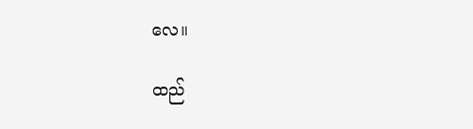လေ။

ထည်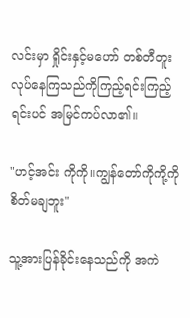လင်းမှာ ရှိုင်းနှင့်မဟော် တစ်တီတူးလုပ်နေကြသည်ကိုကြည့်ရင်းကြည့်ရင်းပင် အမြင်ကပ်လာ၏။

"ဟင့်အင်း ကိုကို။ကျွန်တော်ကိုကို့ကိုစိတ်မချဘူး"

သူ့အားပြန်ခိုင်းနေသည်ကို အကဲ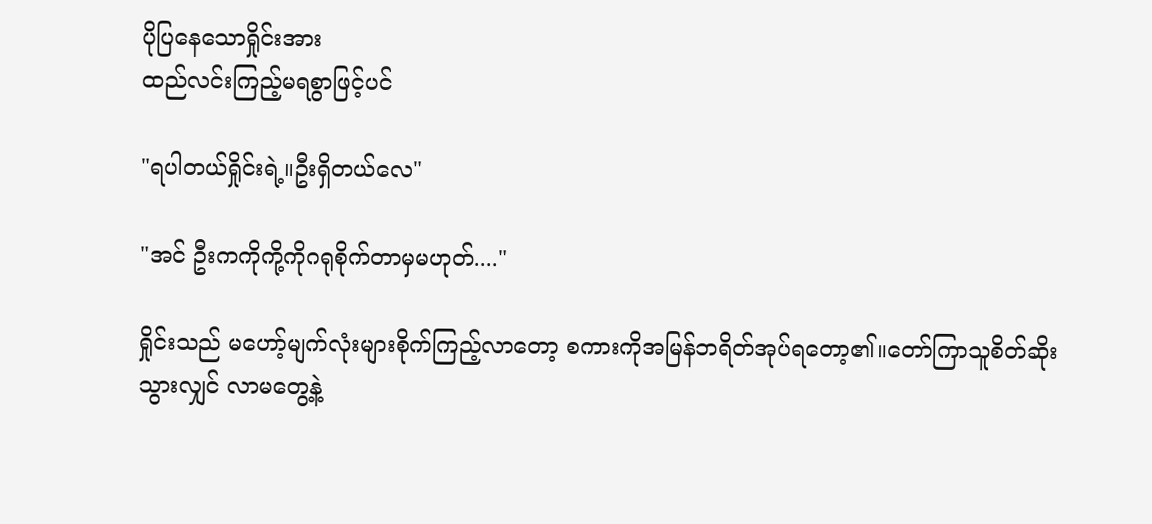ပိုပြနေသောရှိုင်းအား
ထည်လင်းကြည့်မရစွာဖြင့်ပင်

"ရပါတယ်ရှိုင်းရဲ့။ဦးရှိတယ်လေ"

"အင် ဦးကကိုကို့ကိုဂရုစိုက်တာမှမဟုတ်...."

ရှိုင်းသည် မဟော့်မျက်လုံးများစိုက်ကြည့်လာတော့ စကားကိုအမြန်ဘရိတ်အုပ်ရတော့၏။တော်ကြာသူစိတ်ဆိုးသွားလျှင် လာမတွေ့နဲ့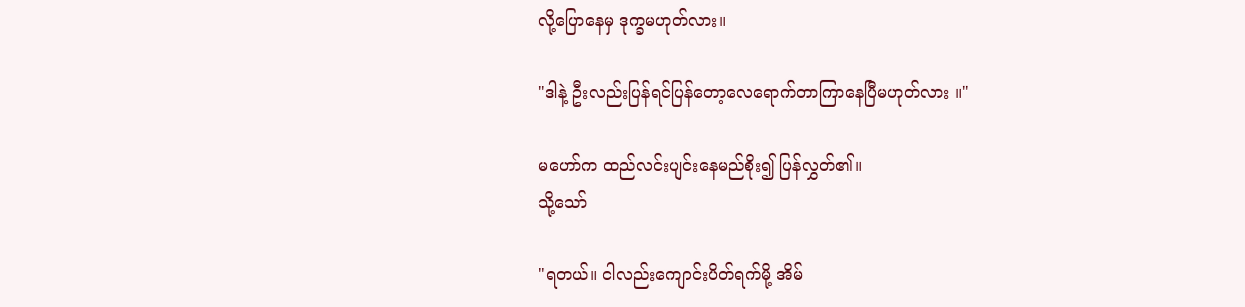လို့ပြောနေမှ ဒုက္ခမဟုတ်လား။

"ဒါနဲ့ ဦးလည်းပြန်ရင်ပြန်တော့လေရောက်တာကြာနေပြီမဟုတ်လား ။"

မဟော်က ထည်လင်းပျင်းနေမည်စိုး၍ ပြန်လွှတ်၏။
သို့သော်

"ရတယ်။ ငါလည်းကျောင်းပိတ်ရက်မို့ အိမ်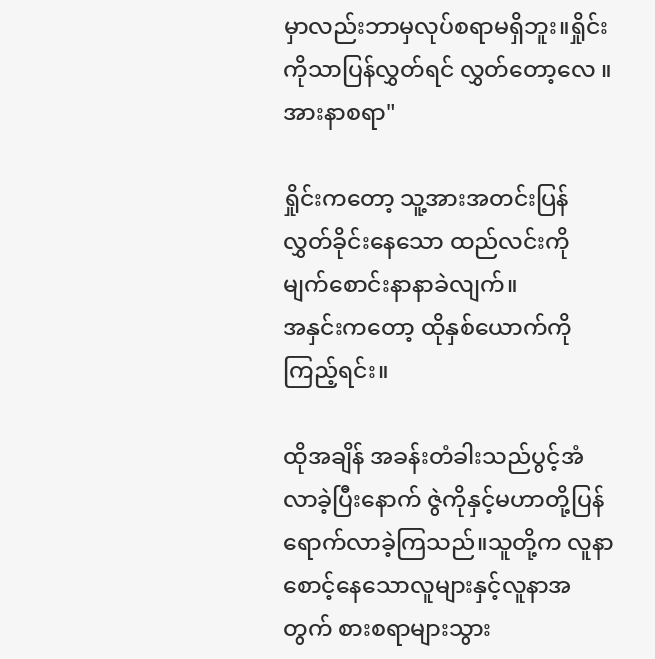မှာလည်းဘာမှလုပ်စရာမရှိဘူး။ရှိုင်းကိုသာပြန်လွှတ်ရင် လွှတ်တော့လေ ။အားနာစရာ"

ရှိုင်းကတော့ သူ့အားအတင်းပြန်လွှတ်ခိုင်းနေသော ထည်လင်းကိုမျက်စောင်းနာနာခဲလျက်။
အနှင်းကတော့ ထိုနှစ်ယောက်ကိုကြည့်ရင်း။

ထိုအချိန် အခန်းတံခါးသည်ပွင့်အံလာခဲ့ပြီးနောက် ဇွဲကိုနှင့်မဟာတို့ပြန်ရောက်လာခဲ့ကြသည်။သူတို့က လူနာစောင့်နေသောလူများနှင့်လူနာအတွက် စားစရာများသွား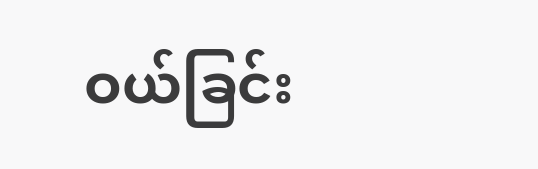ဝယ်ခြင်း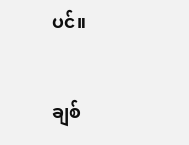ပင်။

ချစ်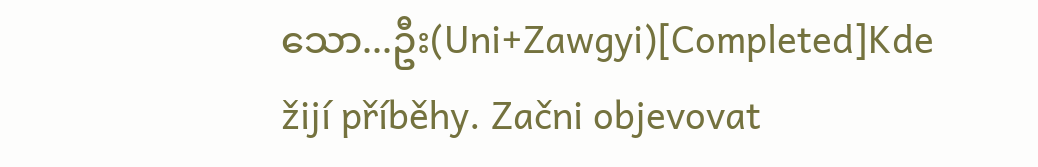သော...ဦး(Uni+Zawgyi)[Completed]Kde žijí příběhy. Začni objevovat